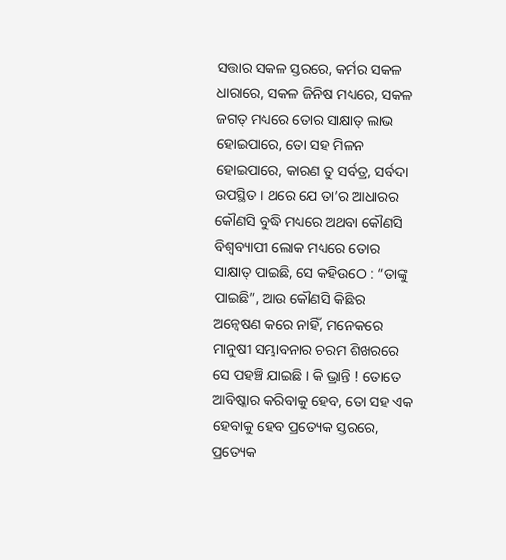ସତ୍ତାର ସକଳ ସ୍ତରରେ, କର୍ମର ସକଳ ଧାରାରେ, ସକଳ ଜିନିଷ ମଧ୍ୟରେ, ସକଳ ଜଗତ୍ ମଧ୍ୟରେ ତୋର ସାକ୍ଷାତ୍ ଲାଭ ହୋଇପାରେ, ତୋ ସହ ମିଳନ ହୋଇପାରେ, କାରଣ ତୁ ସର୍ବତ୍ର, ସର୍ବଦା ଉପସ୍ଥିତ । ଥରେ ଯେ ତା’ର ଆଧାରର କୌଣସି ବୁଦ୍ଧି ମଧ୍ୟରେ ଅଥବା କୌଣସି ବିଶ୍ୱବ୍ୟାପୀ ଲୋକ ମଧ୍ୟରେ ତୋର ସାକ୍ଷାତ୍ ପାଇଛି, ସେ କହିଉଠେ : “ତାଙ୍କୁ ପାଇଛି”, ଆଉ କୌଣସି କିଛିର ଅନ୍ବେଷଣ କରେ ନାହିଁ, ମନେକରେ ମାନୁଷୀ ସମ୍ଭାବନାର ଚରମ ଶିଖରରେ ସେ ପହଞ୍ଚି ଯାଇଛି । କି ଭ୍ରାନ୍ତି ! ତୋତେ ଆବିଷ୍କାର କରିବାକୁ ହେବ, ତୋ ସହ ଏକ ହେବାକୁ ହେବ ପ୍ରତ୍ୟେକ ସ୍ତରରେ, ପ୍ରତ୍ୟେକ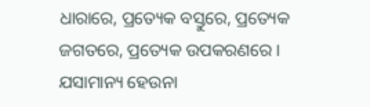ଧାରାରେ, ପ୍ରତ୍ୟେକ ବସ୍ତୁରେ, ପ୍ରତ୍ୟେକ ଜଗତରେ, ପ୍ରତ୍ୟେକ ଉପକରଣରେ । ଯସାମାନ୍ୟ ହେଉନା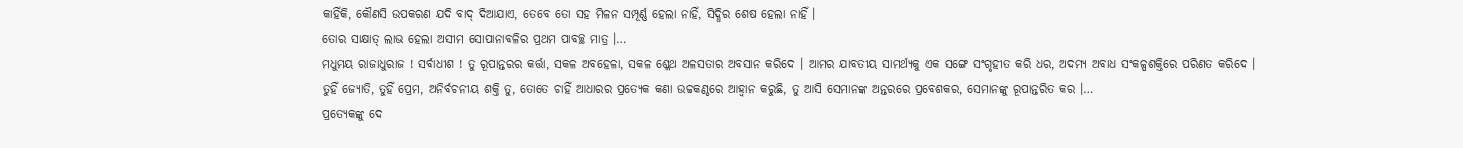କାହିଁକି, କୌଣସି ଉପକରଣ ଯଦି ବାଦ୍ ଦିଆଯାଏ, ତେବେ ତୋ ସହ ମିଳନ ସମ୍ପୂର୍ଣ୍ଣ ହେଲା ନାହିଁ, ସିଦ୍ଧିର ଶେଷ ହେଲା ନାହିଁ ।
ତୋର ସାକ୍ଷାତ୍ ଲାଭ ହେଲା ଅସୀମ ସୋପାନାବଳିର ପ୍ରଥମ ପାବଚ୍ଛ ମାତ୍ର ।…
ମଧୁମୟ ରାଜାଧୁରାଜ ! ସର୍ବାଧୀଶ ! ତୁ ରୂପାନ୍ତରର କର୍ତ୍ତା, ସକଳ ଅବହେଳା, ସକଳ ଶ୍ଳେଥ ଅଳସତାର ଅବସାନ କରିଦେ । ଆମର ଯାବତୀୟ ସାମର୍ଥ୍ୟକୁ ଏକ ସଙ୍ଗେ ସଂଗୃହୀତ କରି ଧର, ଅଦମ୍ୟ ଅବାଧ ସଂକଳ୍ପଶକ୍ତିରେ ପରିଣତ କରିଦେ ।
ତୁହିଁ ଜ୍ୟୋତି, ତୁହିଁ ପ୍ରେମ, ଅନିର୍ବଚନୀୟ ଶକ୍ତି ତୁ, ତୋତେ ଚାହିଁ ଆଧାରର ପ୍ରତ୍ୟେକ କଣା ଉଚ୍ଚକଣ୍ଠରେ ଆହ୍ୱାନ କରୁଛି, ତୁ ଆସି ସେମାନଙ୍କ ଅନ୍ତରରେ ପ୍ରବେଶକର, ସେମାନଙ୍କୁ ରୂପାନ୍ତରିତ କର ।…
ପ୍ରତ୍ୟେକଙ୍କୁ ଦେ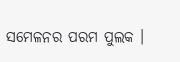ସମେଳନର ପରମ ପୁଲକ ।